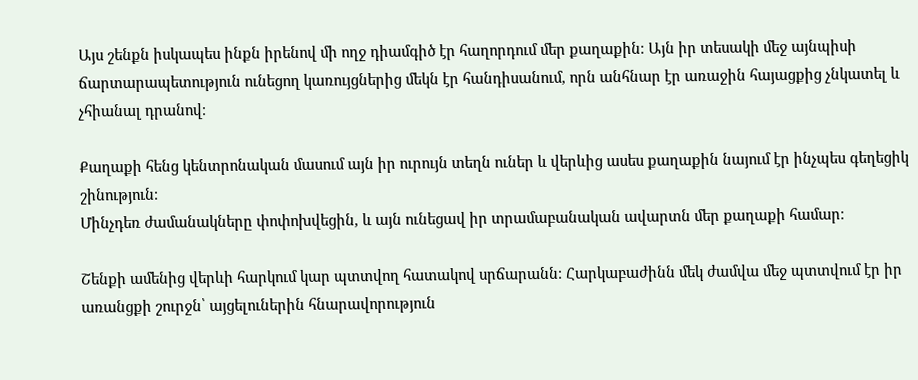Այս շենքն իսկապես ինքն իրենով մի ողջ դիամգիծ էր հաղորդում մեր քաղաքին։ Այն իր տեսակի մեջ այնպիսի ճարտարապետություն ունեցող կառույցներից մեկն էր հանդիսանում, որն անհնար էր առաջին հայացքից չնկատել և չհիանալ դրանով։

Քաղաքի հենց կենտրոնական մասում այն իր ուրույն տեղն ուներ և վերևից ասես քաղաքին նայում էր ինչպես գեղեցիկ շինություն։
Մինչդեռ ժամանակները փոփոխվեցին, և այն ունեցավ իր տրամաբանական ավարտն մեր քաղաքի համար։

Շենքի ամենից վերևի հարկում կար պտտվող հատակով սրճարանն։ Հարկաբաժինն մեկ ժամվա մեջ պտտվում էր իր առանցքի շուրջն՝ այցելուներին հնարավորություն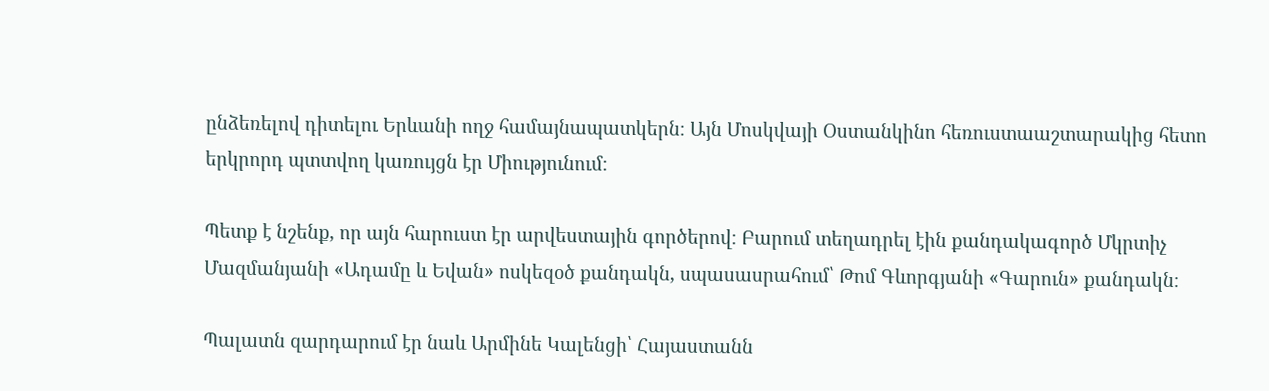ընձեռելով դիտելու Երևանի ողջ համայնապատկերն։ Այն Մոսկվայի Օստանկինո հեռուստաաշտարակից հետո երկրորդ պտտվող կառույցն էր Միությունում։

Պետք է նշենք, որ այն հարուստ էր արվեստային գործերով։ Բարում տեղադրել էին քանդակագործ Մկրտիչ Մազմանյանի «Ադամը և Եվան» ոսկեզօծ քանդակն, սպասասրահում՝ Թոմ Գևորգյանի «Գարուն» քանդակն։

Պալատն զարդարում էր նաև Արմինե Կալենցի՝ Հայաստանն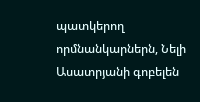պատկերող որմնանկարներն, Նելի Ասատրյանի գոբելեն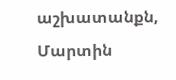աշխատանքն, Մարտին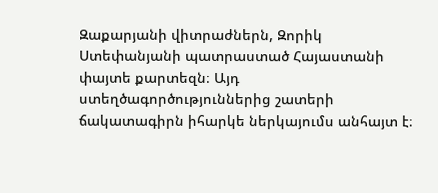Զաքարյանի վիտրաժներն, Զորիկ Ստեփանյանի պատրաստած Հայաստանի փայտե քարտեզն։ Այդ ստեղծագործություններից շատերի ճակատագիրն իհարկե ներկայումս անհայտ է։